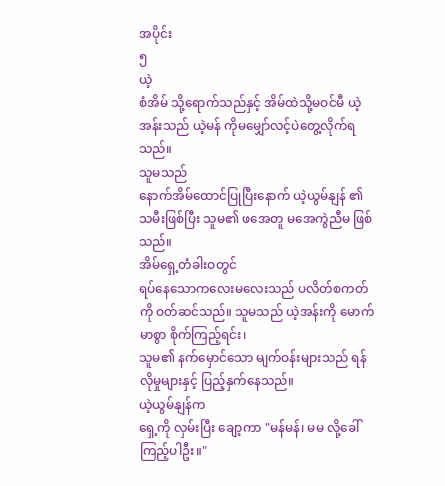အပိုင်း
၅
ယဲ့
စံအိမ် သို့ရောက်သည်နှင့် အိမ်ထဲသို့မဝင်မီ ယဲ့အန်းသည် ယဲ့မန် ကိုမမျှော်လင့်ပဲတွေ့လိုက်ရသည်။
သူမသည်
နောက်အိမ်ထောင်ပြုပြီးနောက် ယဲ့ယွမ်နျန် ၏ သမီးဖြစ်ပြီး သူမ၏ ဖအေတူ မအေကွဲညီမ ဖြစ်သည်။
အိမ်ရှေ့တံခါးဝတွင်
ရပ်နေသောကလေးမလေးသည် ပလိတ်စကတ်ကို ဝတ်ဆင်သည်။ သူမသည် ယဲ့အန်းကို မောက်မာစွာ စိုက်ကြည့်ရင်း၊
သူမ၏ နက်မှောင်သော မျက်ဝန်းများသည် ရန်လိုမှုများနှင့် ပြည့်နှက်နေသည်။
ယဲ့ယွမ်နျန်က
ရှေ့ကို လှမ်းပြီး ချော့ကာ "မန်မန်၊ မမ လို့ခေါ်ကြည့်ပါဦး။"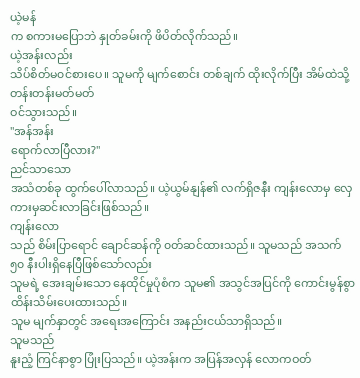ယဲ့မန်
က စကားမပြောဘဲ နှုတ်ခမ်းကို ဖိပိတ်လိုက်သည်။
ယဲ့အန်းလည်း
သိပ်စိတ်မ၀င်စားပေ။ သူမကို မျက်စောင်း တစ်ချက် ထိုးလိုက်ပြီး အိမ်ထဲသို့ တန်းတန်းမတ်မတ်
ဝင်သွားသည်။
"အန်အန်း
ရောက်လာပြီလား?"
ညင်သာသော
အသံတစ်ခု ထွက်ပေါ်လာသည်။ ယဲ့ယွမ်နျန်၏ လက်ရှိဇနီး ကျန်းလောမှ လှေကားမှဆင်းလာခြင်းဖြစ်သည်။
ကျန်းလော
သည် စိမ်းပြာရောင် ချောင်ဆန်ကို ၀တ်ဆင်ထားသည်။ သူမသည် အသက် ၅၀ နီးပါးရှိနေပြီဖြစ်သော်လည်း
သူမရဲ့ အေးချမ်းသော နေထိုင်မှုပုံစံက သူမ၏ အသွင်အပြင်ကို ကောင်းမွန်စွာ ထိန်းသိမ်းပေးထားသည်။
သူမ မျက်နှာတွင် အရေးအကြောင်း အနည်းငယ်သာရှိသည်။
သူမသည်
နူးညံ့ ကြင်နာစွာ ပြုံးပြသည်။ ယဲ့အန်းက အပြန်အလှန် လောကဝတ်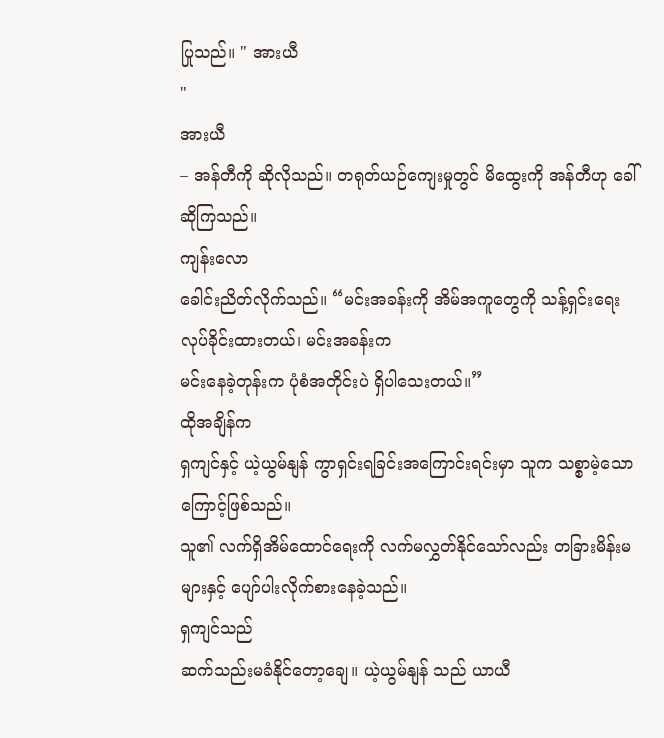ပြုသည်။ " အားယီ
"
အားယီ
– အန်တီကို ဆိုလိုသည်။ တရုတ်ယဉ်ကျေးမှုတွင် မိထွေးကို အန်တီဟု ခေါ်ဆိုကြသည်။
ကျန်းလော
ခေါင်းညိတ်လိုက်သည်။ “မင်းအခန်းကို အိမ်အကူတွေကို သန့်ရှင်းရေး လုပ်ခိုင်းထားတယ်၊ မင်းအခန်းက
မင်းနေခဲ့တုန်းက ပုံစံအတိုင်းပဲ ရှိပါသေးတယ်။”
ထိုအချိန်က
ရှကျင်နှင့် ယဲ့ယွမ်နျန် ကွာရှင်းရခြင်းအကြောင်းရင်းမှာ သူက သစ္စာမဲ့သောကြောင့်ဖြစ်သည်။
သူ၏ လက်ရှိအိမ်ထောင်ရေးကို လက်မလွှတ်နိုင်သော်လည်း တခြားမိန်းမများနှင့် ပျော်ပါးလိုက်စားနေခဲ့သည်။
ရှကျင်သည်
ဆက်သည်းမခံနိုင်တော့ချေ။ ယဲ့ယွမ်နျန် သည် ယာယီ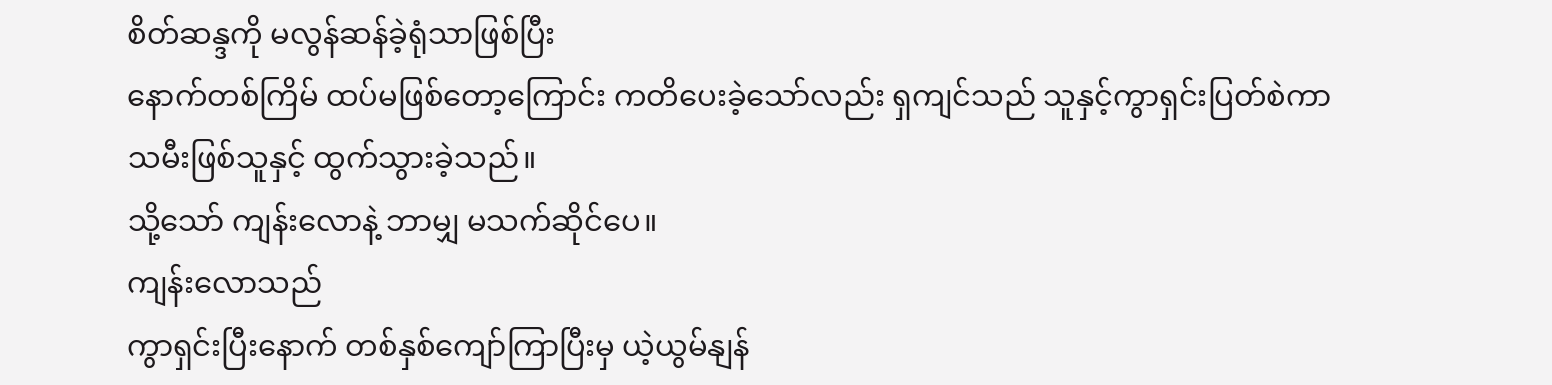စိတ်ဆန္ဒကို မလွန်ဆန်ခဲ့ရုံသာဖြစ်ပြီး
နောက်တစ်ကြိမ် ထပ်မဖြစ်တော့ကြောင်း ကတိပေးခဲ့သော်လည်း ရှကျင်သည် သူနှင့်ကွာရှင်းပြတ်စဲကာ
သမီးဖြစ်သူနှင့် ထွက်သွားခဲ့သည်။
သို့သော် ကျန်းလောနဲ့ ဘာမျှ မသက်ဆိုင်ပေ။
ကျန်းလောသည်
ကွာရှင်းပြီးနောက် တစ်နှစ်ကျော်ကြာပြီးမှ ယဲ့ယွမ်နျန်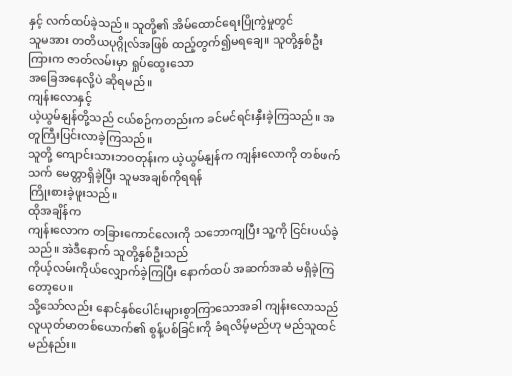နှင့် လက်ထပ်ခဲ့သည်။ သူတို့၏ အိမ်ထောင်ရေးပြိုကွဲမှုတွင်
သူမအား တတိယပုဂ္ဂိုလ်အဖြစ် ထည့်တွက်၍မရချေ။ သူတို့နှစ်ဦးကြားက ဇာတ်လမ်းမှာ ရှုပ်ထွေးသော
အခြေအနေလို့ပဲ ဆိုရမည်။
ကျန်းလောနှင့်
ယဲ့ယွမ်နျန်တို့သည် ငယ်စဉ်ကတည်းက ခင်မင်ရင်းနှီးခဲ့ကြသည်။ အတူကြီးပြင်းလာခဲ့ကြသည်။
သူတို့ ကျောင်းသားဘဝတုန်းက ယဲ့ယွမ်နျန်က ကျန်းလောကို တစ်ဖက်သက် မေတ္တာရှိခဲ့ပြီး သူမအချစ်ကိုရရန်
ကြိုးစားခဲ့ဖူးသည်။
ထိုအချိန်က
ကျန်းလောက တခြားကောင်လေးကို သဘောကျပြီး သူ့ကို ငြင်းပယ်ခဲ့သည်။ အဲဒီနောက် သူတို့နှစ်ဦးသည်
ကိုယ့်လမ်းကိုယ်လျှောက်ခဲ့ကြပြီး နောက်ထပ် အဆက်အဆံ မရှိခဲ့ကြတော့ပေ။
သို့သော်လည်း နောင်နှစ်ပေါင်းများစွာကြာသောအခါ ကျန်းလောသည်
လူယုတ်မာတစ်ယောက်၏ စွန့်ပစ်ခြင်းကို ခံရလိမ့်မည်ဟု မည်သူထင်မည်နည်း။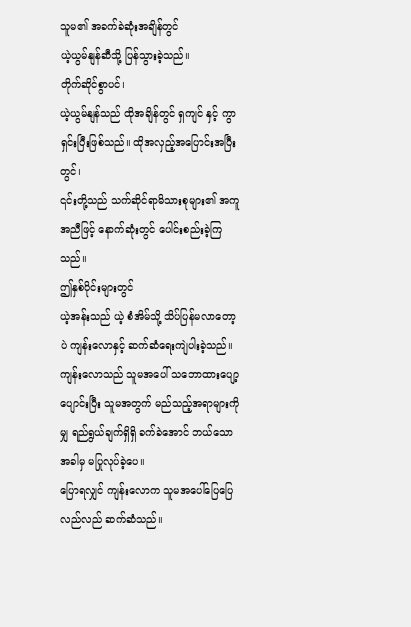သူမ၏ အခက်ခဲဆုံးအချိန်တွင်
ယဲ့ယွမ်နျန်ဆီသို့ ပြန်သွားခဲ့သည်။
တိုက်ဆိုင်စွာပင်၊
ယဲ့ယွမ်နျန်သည် ထိုအချိန်တွင် ရှကျင် နှင့် ကွာရှင်းပြီးဖြစ်သည်။ ထိုအလှည့်အပြောင်းအပြီးတွင်၊
၎င်းတို့သည် သက်ဆိုင်ရာမိသားစုများ၏ အကူအညီဖြင့် နောက်ဆုံးတွင် ပေါင်းစည်းခဲ့ကြသည်။
ဤနှစ်ပိုင်းများတွင်
ယဲ့အန်းသည် ယဲ့ စံအိမ်သို့ သိပ်ပြန်မလာတော့ပဲ ကျန်းလောနှင့် ဆက်ဆံရေးကျဲပါးခဲ့သည်။
ကျန်းလောသည် သူမအပေါ် သဘောထားပျော့ပျောင်းပြီး သူမအတွက် မည်သည့်အရာများကိုမျှ ရည်ရွယ်ချက်ရှိရှိ ခက်ခဲအောင် ဘယ်သောအခါမှ မပြုလုပ်ခဲ့ပေ။
ပြောရလျှင် ကျန်းလောက သူမအပေါ်ပြေပြေလည်လည် ဆက်ဆံသည်။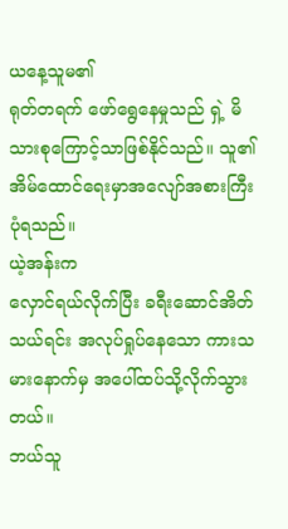ယနေ့သူမ၏
ရုတ်တရက် ဖော်ရွေနေမှုသည် ရှဲ့ မိသားစုကြောင့်သာဖြစ်နိုင်သည်။ သူ၏ အိမ်ထောင်ရေးမှာအလျော်အစားကြီးပုံရသည်။
ယဲ့အန်းက
လှောင်ရယ်လိုက်ပြီး ခရီးဆောင်အိတ်သယ်ရင်း အလုပ်ရှုပ်နေသော ကားသမားနောက်မှ အပေါ်ထပ်သို့လိုက်သွားတယ်။
ဘယ်သူ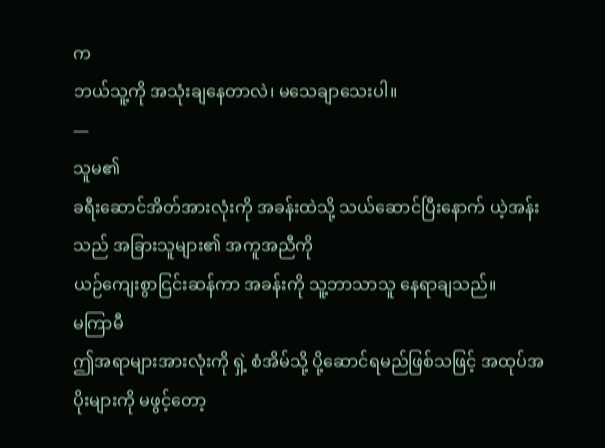က
ဘယ်သူ့ကို အသုံးချနေတာလဲ၊ မသေချာသေးပါ။
—
သူမ၏
ခရီးဆောင်အိတ်အားလုံးကို အခန်းထဲသို့ သယ်ဆောင်ပြီးနောက် ယဲ့အန်းသည် အခြားသူများ၏ အကူအညီကို
ယဉ်ကျေးစွာငြင်းဆန်ကာ အခန်းကို သူ့ဘာသာသူ နေရာချသည်။
မကြာမီ
ဤအရာများအားလုံးကို ရှဲ့ စံအိမ်သို့ ပို့ဆောင်ရမည်ဖြစ်သဖြင့် အထုပ်အပိုးများကို မဖွင့်တော့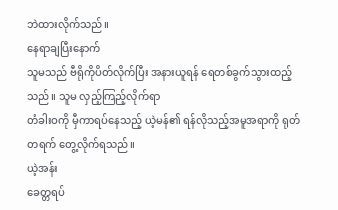ဘဲထားလိုက်သည်။
နေရာချပြီးနောက်
သူမသည် ဗီရိုကိုပိတ်လိုက်ပြီး အနားယူရန် ရေတစ်ခွက်သွားထည့်သည်။ သူမ လှည့်ကြည့်လိုက်ရာ
တံခါးဝကို မှီကာရပ်နေသည့် ယဲ့မန်၏ ရန်လိုသည့်အမူအရာကို ရုတ်တရက် တွေ့လိုက်ရသည်။
ယဲ့အန်း
ခေတ္တရပ်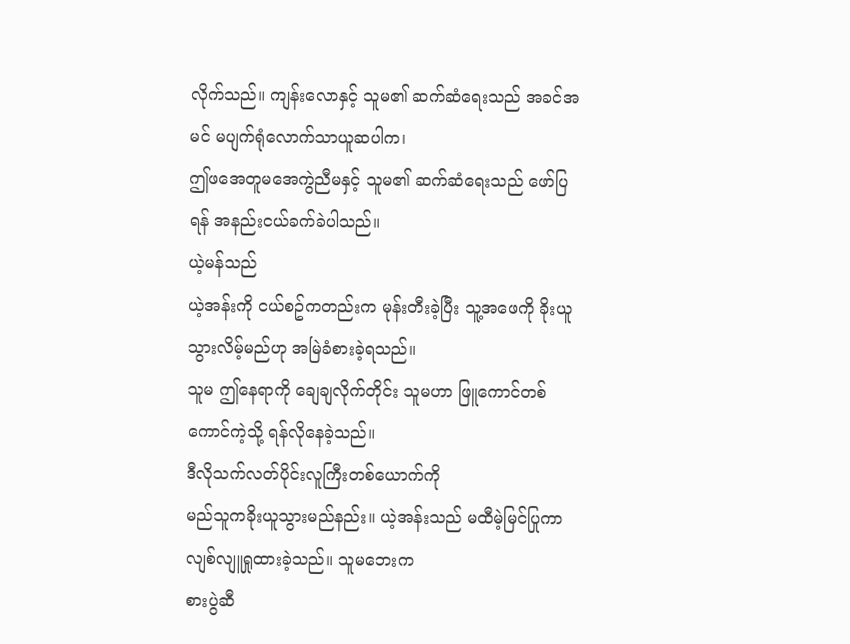လိုက်သည်။ ကျန်းလောနှင့် သူမ၏ ဆက်ဆံရေးသည် အခင်အမင် မပျက်ရုံလောက်သာယူဆပါက၊
ဤဖအေတူမအေကွဲညီမနှင့် သူမ၏ ဆက်ဆံရေးသည် ဖော်ပြရန် အနည်းငယ်ခက်ခဲပါသည်။
ယဲ့မန်သည်
ယဲ့အန်းကို ငယ်စဥ်ကတည်းက မုန်းတီးခဲ့ပြီး သူ့အဖေကို ခိုးယူသွားလိမ့်မည်ဟု အမြဲခံစားခဲ့ရသည်။
သူမ ဤနေရာကို ချေချလိုက်တိုင်း သူမဟာ ဖြူကောင်တစ်ကောင်ကဲ့သို့ ရန်လိုနေခဲ့သည်။
ဒီလိုသက်လတ်ပိုင်းလူကြီးတစ်ယောက်ကို
မည်သူကခိုးယူသွားမည်နည်း။ ယဲ့အန်းသည် မထီမဲ့မြင်ပြုကာ လျစ်လျူရှုထားခဲ့သည်။ သူမဘေးက
စားပွဲဆီ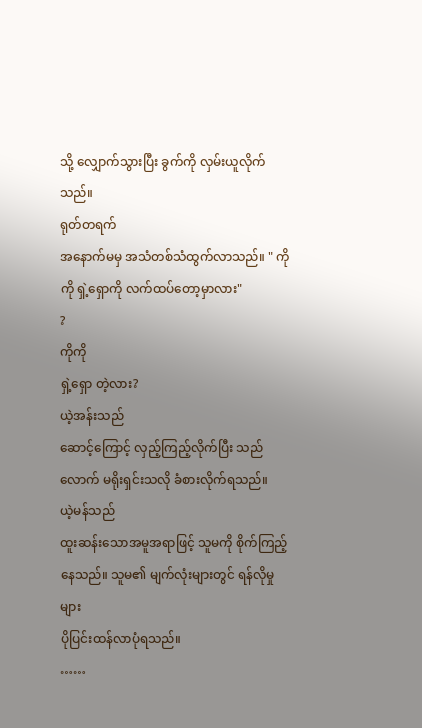သို့ လျှောက်သွားပြီး ခွက်ကို လှမ်းယူလိုက်သည်။
ရုတ်တရက်
အနောက်မမှ အသံတစ်သံထွက်လာသည်။ " ကိုကို ရှဲ့ရှောကို လက်ထပ်တော့မှာလား"
?
ကိုကို
ရှဲ့ရှော တဲ့လား?
ယဲ့အန်းသည်
ဆောင့်ကြောင့် လှည့်ကြည့်လိုက်ပြီး သည်လောက် မရိုးရှင်းသလို ခံစားလိုက်ရသည်။
ယဲ့မန်သည်
ထူးဆန်းသောအမူအရာဖြင့် သူမကို စိုက်ကြည့်နေသည်။ သူမ၏ မျက်လုံးများတွင် ရန်လိုမှုများ
ပိုပြင်းထန်လာပုံရသည်။
……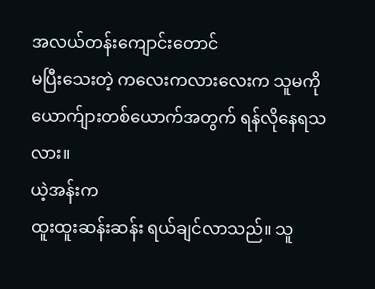အလယ်တန်းကျောင်းတောင်
မပြီးသေးတဲ့ ကလေးကလားလေးက သူမကို ယောက်ျားတစ်ယောက်အတွက် ရန်လိုနေရသလား။
ယဲ့အန်းက
ထူးထူးဆန်းဆန်း ရယ်ချင်လာသည်။ သူ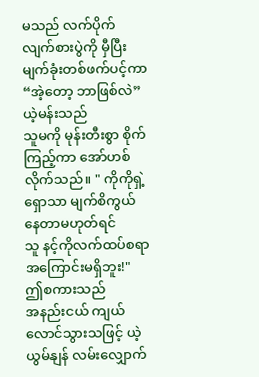မသည် လက်ပိုက်လျက်စားပွဲကို မှီပြီး မျက်ခုံးတစ်ဖက်ပင့်ကာ
“အဲ့တော့ ဘာဖြစ်လဲ”
ယဲ့မန်းသည်
သူမကို မုန်းတီးစွာ စိုက်ကြည့်ကာ အော်ဟစ်လိုက်သည်။ " ကိုကိုရှဲ့ရှောသာ မျက်စိကွယ်နေတာမဟုတ်ရင်
သူ နင့်ကိုလက်ထပ်စရာအကြောင်းမရှိဘူး!"
ဤစကားသည်
အနည်းငယ် ကျယ်လောင်သွားသဖြင့် ယဲ့ယွမ်နျန် လမ်းလျှောက်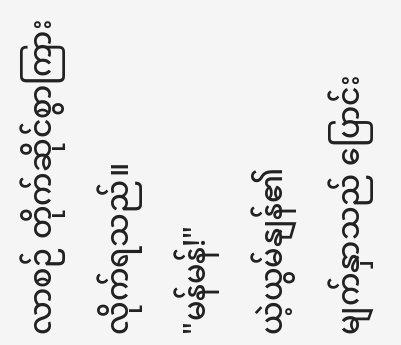လာစဉ် တိုက်ဆိုင်စွာကြားလိုက်ရသည်။
"မန်မန်!"
ယဲ့ယွမ်နျန်၏
မျက်နှာသည် ပြောင်း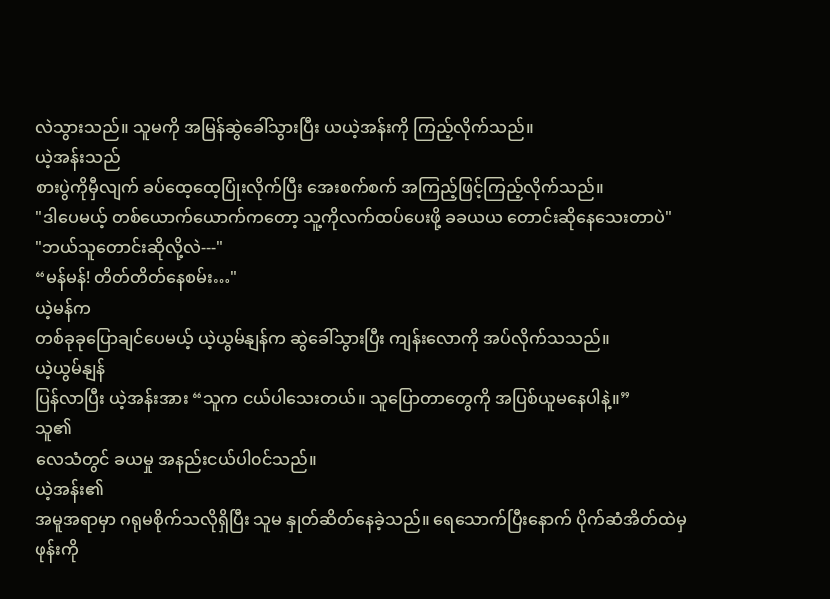လဲသွားသည်။ သူမကို အမြန်ဆွဲခေါ်သွားပြီး ယယဲ့အန်းကို ကြည့်လိုက်သည်။
ယဲ့အန်းသည်
စားပွဲကိုမှီလျက် ခပ်ထေ့ထေ့ပြုံးလိုက်ပြီး အေးစက်စက် အကြည့်ဖြင့်ကြည့်လိုက်သည်။
"ဒါပေမယ့် တစ်ယောက်ယောက်ကတော့ သူ့ကိုလက်ထပ်ပေးဖို့ ခခယယ တောင်းဆိုနေသေးတာပဲ"
"ဘယ်သူတောင်းဆိုလို့လဲ---"
“မန်မန်! တိတ်တိတ်နေစမ်း…"
ယဲ့မန်က
တစ်ခုခုပြောချင်ပေမယ့် ယဲ့ယွမ်နျန်က ဆွဲခေါ်သွားပြီး ကျန်းလောကို အပ်လိုက်သသည်။
ယဲ့ယွမ်နျန်
ပြန်လာပြီး ယဲ့အန်းအား “သူက ငယ်ပါသေးတယ်။ သူပြောတာတွေကို အပြစ်ယူမနေပါနဲ့။”
သူ၏
လေသံတွင် ခယမှု အနည်းငယ်ပါ၀င်သည်။
ယဲ့အန်း၏
အမူအရာမှာ ဂရုမစိုက်သလိုရှိပြီး သူမ နှုတ်ဆိတ်နေခဲ့သည်။ ရေသောက်ပြီးနောက် ပိုက်ဆံအိတ်ထဲမှ
ဖုန်းကို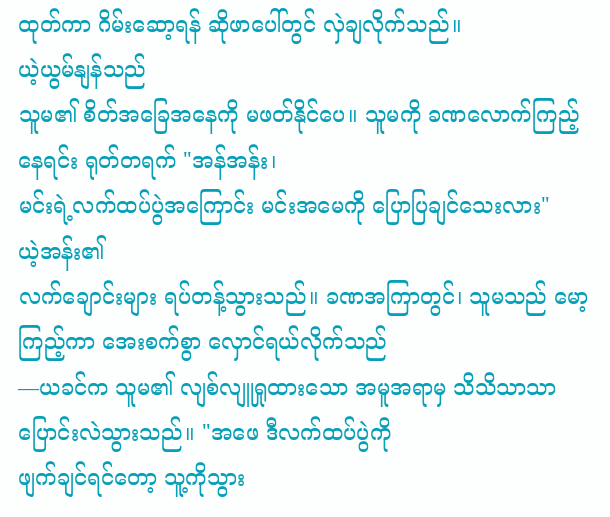ထုတ်ကာ ဂိမ်းဆော့ရန် ဆိုဖာပေါ်တွင် လှဲချလိုက်သည်။
ယဲ့ယွမ်နျန်သည်
သူမ၏ စိတ်အခြေအနေကို မဖတ်နိုင်ပေ။ သူမကို ခဏလောက်ကြည့်နေရင်း ရုတ်တရက် "အန်အန်း၊
မင်းရဲ့လက်ထပ်ပွဲအကြောင်း မင်းအမေကို ပြောပြချင်သေးလား"
ယဲ့အန်း၏
လက်ချောင်းများ ရပ်တန့်သွားသည်။ ခဏအကြာတွင်၊ သူမသည် မော့ကြည့်ကာ အေးစက်စွာ လှောင်ရယ်လိုက်သည်
—ယခင်က သူမ၏ လျစ်လျူရှုထားသော အမူအရာမှ သိသိသာသာ ပြောင်းလဲသွားသည်။ "အဖေ ဒီလက်ထပ်ပွဲကို
ဖျက်ချင်ရင်တော့ သူ့ကိုသွား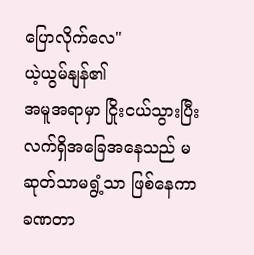ပြောလိုက်လေ"
ယဲ့ယွမ်နျန်၏
အမူအရာမှာ ငြိုးငယ်သွားပြီး လက်ရှိအခြေအနေသည် မဆုတ်သာမရွံ့သာ ဖြစ်နေကာ ခဏတာ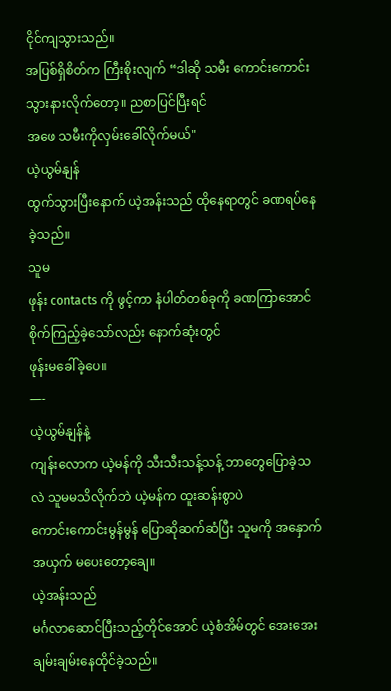ငိုင်ကျသွားသည်။
အပြစ်ရှိစိတ်က ကြီးစိုးလျက် “ဒါဆို သမီး ကောင်းကောင်းသွားနားလိုက်တော့။ ညစာပြင်ပြီးရင်
အဖေ သမီးကိုလှမ်းခေါ်လိုက်မယ်"
ယဲ့ယွမ်နျန်
ထွက်သွားပြီးနောက် ယဲ့အန်းသည် ထိုနေရာတွင် ခဏရပ်နေခဲ့သည်။
သူမ
ဖုန်း contacts ကို ဖွင့်ကာ နံပါတ်တစ်ခုကို ခဏကြာအောင် စိုက်ကြည့်ခဲ့သော်လည်း နောက်ဆုံးတွင်
ဖုန်းမခေါ်ခဲ့ပေ။
—-
ယဲ့ယွမ်နျန်နဲ့
ကျန်းလောက ယဲ့မန်ကို သီးသီးသန့်သန့် ဘာတွေပြောခဲ့သလဲ သူမမသိလိုက်ဘဲ ယဲ့မန်က ထူးဆန်းစွာပဲ
ကောင်းကောင်းမွန်မွန် ပြောဆိုဆက်ဆံပြီး သူမကို အနှောက်အယှက် မပေးတော့ချေ။
ယဲ့အန်းသည်
မင်္ဂလာဆောင်ပြီးသည့်တိုင်အောင် ယဲ့စံအိမ်တွင် အေးအေးချမ်းချမ်းနေထိုင်ခဲ့သည်။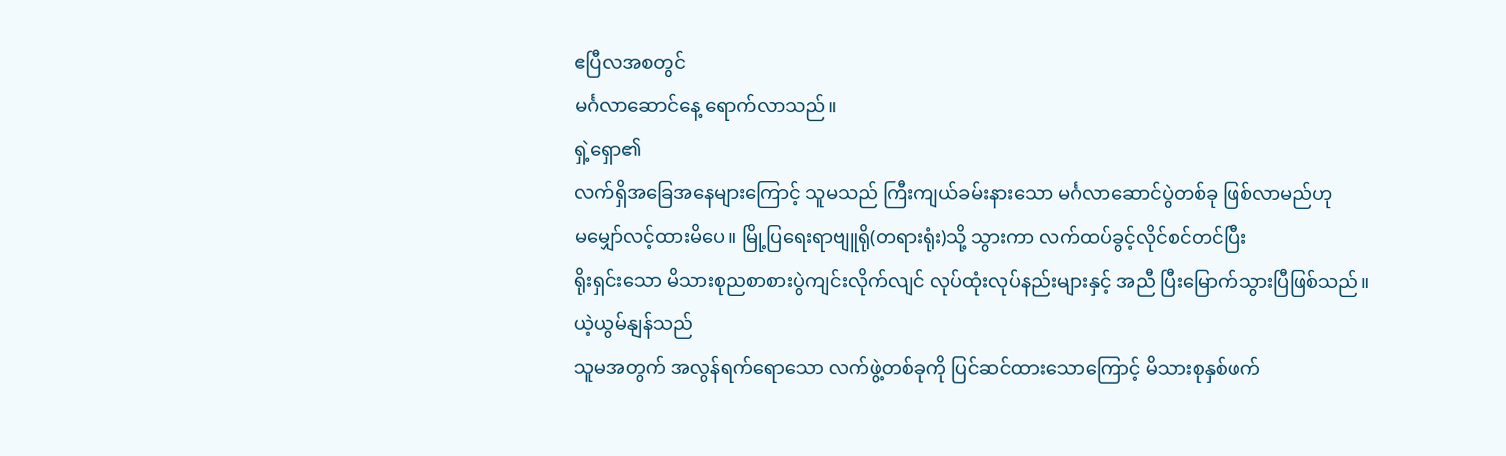ဧပြီလအစတွင်
မင်္ဂလာဆောင်နေ့ ရောက်လာသည်။
ရှဲ့ရှော၏
လက်ရှိအခြေအနေများကြောင့် သူမသည် ကြီးကျယ်ခမ်းနားသော မင်္ဂလာဆောင်ပွဲတစ်ခု ဖြစ်လာမည်ဟု
မမျှော်လင့်ထားမိပေ။ မြို့ပြရေးရာဗျူရို(တရားရုံး)သို့ သွားကာ လက်ထပ်ခွင့်လိုင်စင်တင်ပြီး
ရိုးရှင်းသော မိသားစုညစာစားပွဲကျင်းလိုက်လျင် လုပ်ထုံးလုပ်နည်းများနှင့် အညီ ပြီးမြောက်သွားပြီဖြစ်သည်။
ယဲ့ယွမ်နျန်သည်
သူမအတွက် အလွန်ရက်ရောသော လက်ဖွဲ့တစ်ခုကို ပြင်ဆင်ထားသောကြောင့် မိသားစုနှစ်ဖက်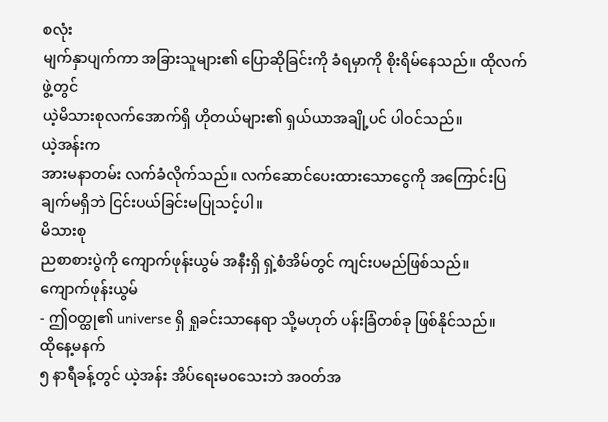စလုံး
မျက်နှာပျက်ကာ အခြားသူများ၏ ပြောဆိုခြင်းကို ခံရမှာကို စိုးရိမ်နေသည်။ ထိုလက်ဖွဲ့တွင်
ယဲ့မိသားစုလက်အောက်ရှိ ဟိုတယ်များ၏ ရှယ်ယာအချို့ပင် ပါဝင်သည်။
ယဲ့အန်းက
အားမနာတမ်း လက်ခံလိုက်သည်။ လက်ဆောင်ပေးထားသောငွေကို အကြောင်းပြချက်မရှိဘဲ ငြင်းပယ်ခြင်းမပြုသင့်ပါ။
မိသားစု
ညစာစားပွဲကို ကျောက်ဖုန်းယွမ် အနီးရှိ ရှဲ့စံအိမ်တွင် ကျင်းပမည်ဖြစ်သည်။
ကျောက်ဖုန်းယွမ်
- ဤဝတ္ထု၏ universe ရှိ ရှုခင်းသာနေရာ သို့မဟုတ် ပန်းခြံတစ်ခု ဖြစ်နိုင်သည်။
ထိုနေ့မနက်
၅ နာရီခန့်တွင် ယဲ့အန်း အိပ်ရေးမ၀သေးဘဲ အဝတ်အ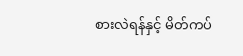စားလဲရန်နှင့် မိတ်ကပ်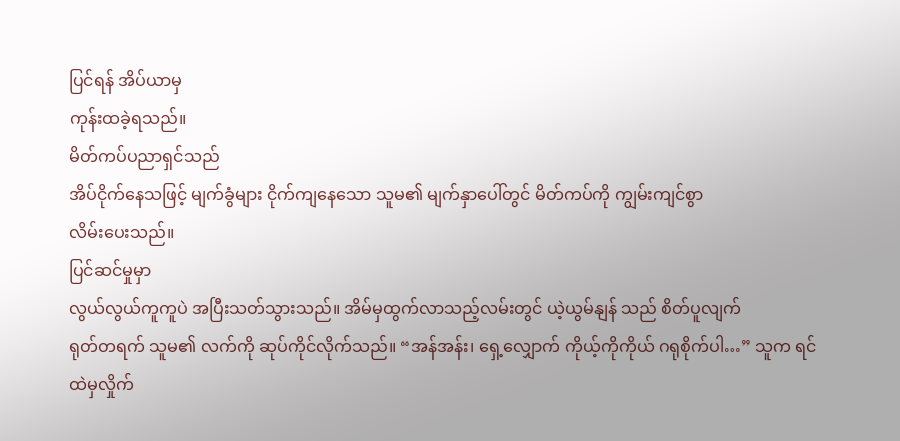ပြင်ရန် အိပ်ယာမှ
ကုန်းထခဲ့ရသည်။
မိတ်ကပ်ပညာရှင်သည်
အိပ်ငိုက်နေသဖြင့် မျက်ခွံများ ငိုက်ကျနေသော သူမ၏ မျက်နှာပေါ်တွင် မိတ်ကပ်ကို ကျွမ်းကျင်စွာ
လိမ်းပေးသည်။
ပြင်ဆင်မှုမှာ
လွယ်လွယ်ကူကူပဲ အပြီးသတ်သွားသည်။ အိမ်မှထွက်လာသည့်လမ်းတွင် ယဲ့ယွမ်နျန် သည် စိတ်ပူလျက်
ရုတ်တရက် သူမ၏ လက်ကို ဆုပ်ကိုင်လိုက်သည်။ “အန်အန်း၊ ရှေ့လျှောက် ကိုယ့်ကိုကိုယ် ဂရုစိုက်ပါ…” သူက ရင်ထဲမှလှိုက်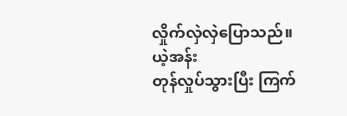လှိုက်လှဲလှဲပြောသည်။
ယဲ့အန်း
တုန်လှုပ်သွားပြီး ကြက်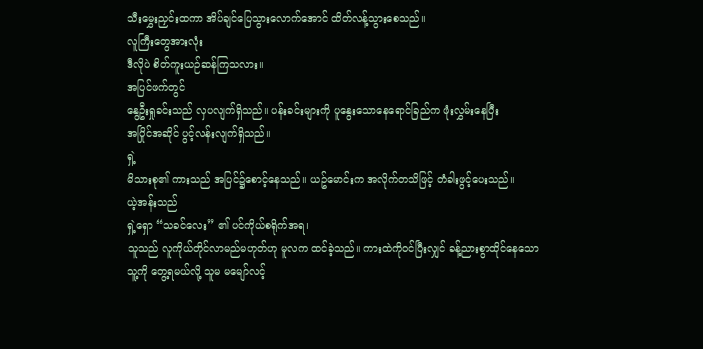သီးမွှေးညှင်းထကာ အိပ်ချင်ပြေသွားလောက်အောင် ထိတ်လန့်သွားစေသည်။
လူကြီးတွေအားလုံး
ဒီလိုပဲ စိတ်ကူးယဉ်ဆန်ကြသလား။
အပြင်ဖက်တွင်
နွေဦးရှုခင်းသည် လှပလျက်ရှိသည်။ ပန်းခင်းများကို ပူနွေးသောနေရောင်ခြည်က ဖုံးလွှမ်းနေပြီး
အပြိုင်အဆိုင် ပွင့်လန်းလျက်ရှိသည်။
ရှဲ့
မိသားစု၏ ကားသည် အပြင်၌စောင့်နေသည်။ ယဥ်မောင်းက အလိုက်တသိဖြင့် တံခါးဖွင့်ပေးသည်။
ယဲ့အန်းသည်
ရှဲ့ရှော “သခင်လေး” ၏ ပင်ကိုယ်စရိုက်အရ၊
သူသည် လူကိုယ်တိုင်လာမည်မဟုတ်ဟု မူလက ထင်ခဲ့သည်။ ကားထဲကိုဝင်ပြီးလျှင် ခန့်ညားစွာထိုင်နေသော
သူ့ကို တွေ့ရမယ်လို့ သူမ မမျော်လင့်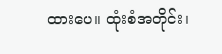ထားပေ။ ထုံးစံအတိုင်း၊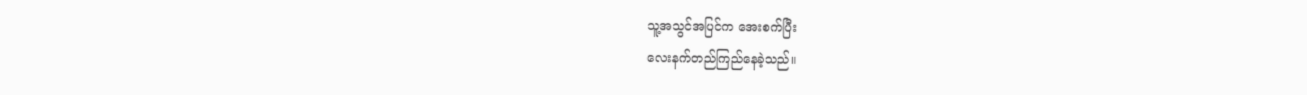သူ့အသွင်အပြင်က အေးစက်ပြီး
လေးနက်တည်ကြည်နေခဲ့သည်။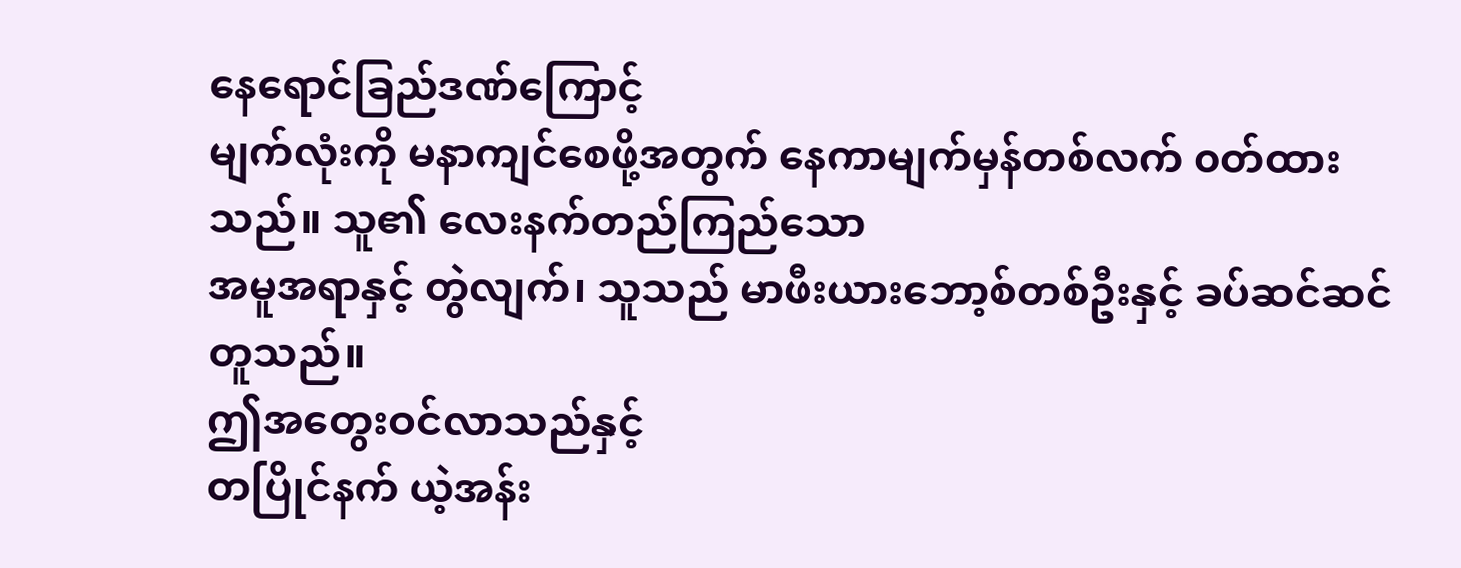နေရောင်ခြည်ဒဏ်ကြောင့်
မျက်လုံးကို မနာကျင်စေဖို့အတွက် နေကာမျက်မှန်တစ်လက် ၀တ်ထားသည်။ သူ၏ လေးနက်တည်ကြည်သော
အမူအရာနှင့် တွဲလျက်၊ သူသည် မာဖီးယားဘော့စ်တစ်ဦးနှင့် ခပ်ဆင်ဆင်တူသည်။
ဤအတွေးဝင်လာသည်နှင့်
တပြိုင်နက် ယဲ့အန်း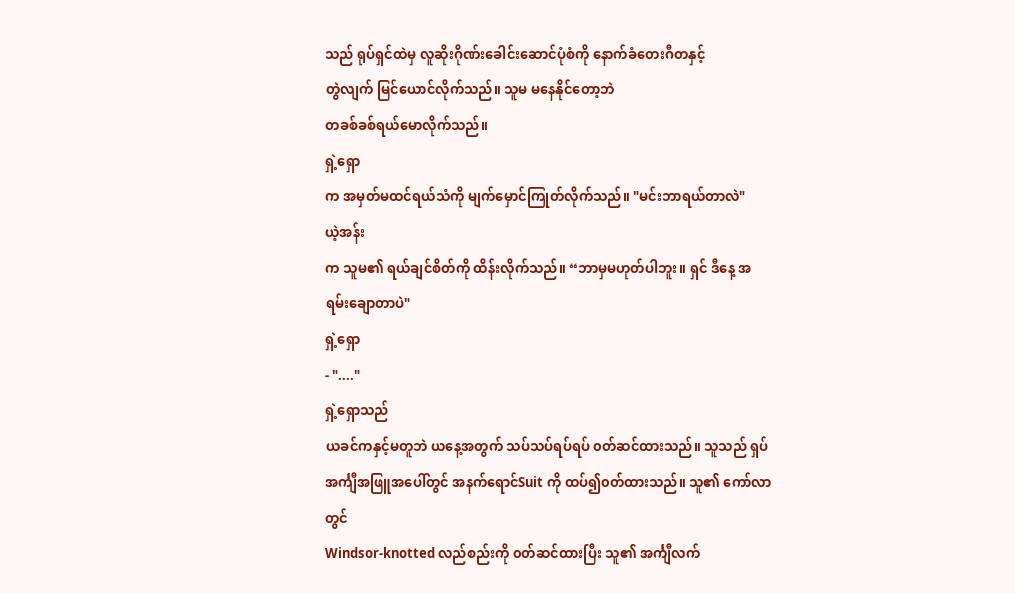သည် ရုပ်ရှင်ထဲမှ လူဆိုးဂိုဏ်းခေါင်းဆောင်ပုံစံကို နောက်ခံတေးဂီတနှင့်
တွဲလျက် မြင်ယောင်လိုက်သည်။ သူမ မနေနိုင်တော့ဘဲ
တခစ်ခစ်ရယ်မောလိုက်သည်။
ရှဲ့ရှော
က အမှတ်မထင်ရယ်သံကို မျက်မှောင်ကြုတ်လိုက်သည်။ "မင်းဘာရယ်တာလဲ"
ယဲ့အန်း
က သူမ၏ ရယ်ချင်စိတ်ကို ထိန်းလိုက်သည်။ “ဘာမှမဟုတ်ပါဘူး။ ရှင် ဒီနေ့ အရမ်းချောတာပဲ"
ရှဲ့ရှော
- "...."
ရှဲ့ရှောသည်
ယခင်ကနှင့်မတူဘဲ ယနေ့အတွက် သပ်သပ်ရပ်ရပ် ၀တ်ဆင်ထားသည်။ သူသည် ရှပ်အင်္ကျီအဖြူအပေါ်တွင် အနက်ရောင်Suit ကို ထပ်၍၀တ်ထားသည်။ သူ၏ ကော်လာတွင်
Windsor-knotted လည်စည်းကို ၀တ်ဆင်ထားပြီး သူ၏ အင်္ကျီလက်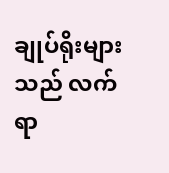ချုပ်ရိုးများသည် လက်ရာ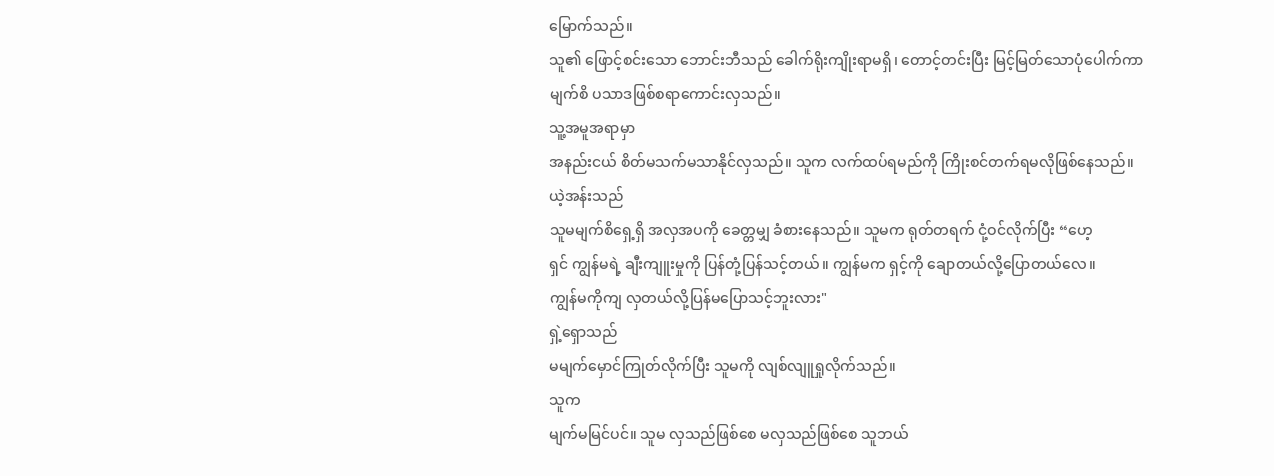မြောက်သည်။
သူ၏ ဖြောင့်စင်းသော ဘောင်းဘီသည် ခေါက်ရိုးကျိုးရာမရှိ၊ တောင့်တင်းပြီး မြင့်မြတ်သောပုံပေါက်ကာ
မျက်စိ ပသာဒဖြစ်စရာကောင်းလှသည်။
သူ့အမူအရာမှာ
အနည်းငယ် စိတ်မသက်မသာနိုင်လှသည်။ သူက လက်ထပ်ရမည်ကို ကြိုးစင်တက်ရမလိုဖြစ်နေသည်။
ယဲ့အန်းသည်
သူမမျက်စိရှေ့ရှိ အလှအပကို ခေတ္တမျှ ခံစားနေသည်။ သူမက ရုတ်တရက် ငုံ့ဝင်လိုက်ပြီး “ဟေ့
ရှင် ကျွန်မရဲ့ ချီးကျူးမှုကို ပြန်တုံ့ပြန်သင့်တယ်။ ကျွန်မက ရှင့်ကို ချောတယ်လို့ပြောတယ်လေ။
ကျွန်မကိုကျ လှတယ်လို့ပြန်မပြောသင့်ဘူးလား"
ရှဲ့ရှောသည်
မမျက်မှောင်ကြုတ်လိုက်ပြီး သူမကို လျစ်လျူရှုလိုက်သည်။
သူက
မျက်မမြင်ပင်။ သူမ လှသည်ဖြစ်စေ မလှသည်ဖြစ်စေ သူဘယ်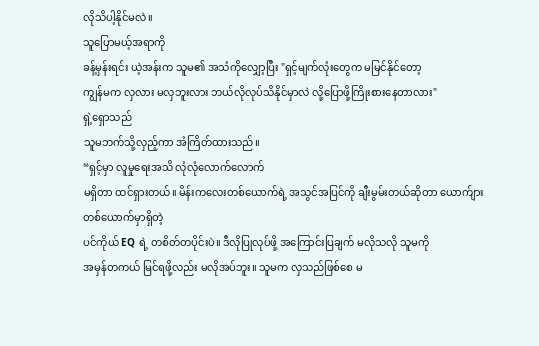လိုသိပါ့နိုင်မလဲ။
သူပြောမယ့်အရာကို
ခန့်မှန်းရင်း ယဲ့အန်းက သူမ၏ အသံကိုလျှော့ပြီး "ရှင့်မျက်လုံးတွေက မမြင်နိုင်တော့
ကျွန်မက လှလား မလှဘူးလား ဘယ်လိုလုပ်သိနိုင်မှာလဲ လို့ပြောဖို့ကြိုးစားနေတာလား"
ရှဲ့ရှောသည်
သူမဘက်သို့လှည့်ကာ အံကြိတ်ထားသည်။
“ရှင့်မှာ လူမှုရေးအသိ လုံလုံလောက်လောက်
မရှိတာ ထင်ရှားတယ်။ မိန်းကလေးတစ်ယောက်ရဲ့ အသွင်အပြင်ကို ချီးမွမ်းတယ်ဆိုတာ ယောက်ျားတစ်ယောက်မှာရှိတဲ့
ပင်ကိုယ် EQ ရဲ့ တစိတ်တပိုင်းပဲ။ ဒီလိုပြုလုပ်ဖို့ အကြောင်းပြချက် မလိုသလို သူမကို
အမှန်တကယ် မြင်ရဖို့လည်း မလိုအပ်ဘူး။ သူမက လှသည်ဖြစ်စေ မ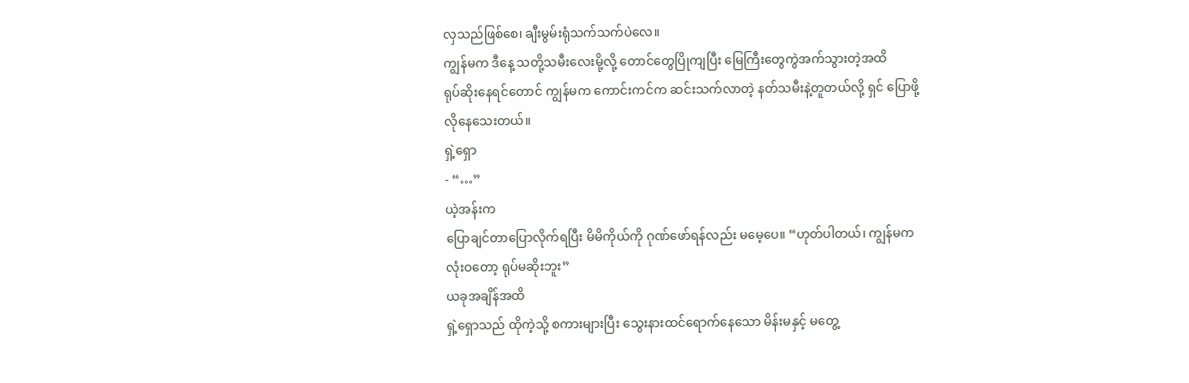လှသည်ဖြစ်စေ၊ ချီးမွမ်းရုံသက်သက်ပဲလေ။
ကျွန်မက ဒီနေ့ သတို့သမီးလေးမို့လို့ တောင်တွေပြိုကျပြီး မြေကြီးတွေကွဲအက်သွားတဲ့အထိ
ရုပ်ဆိုးနေရင်တောင် ကျွန်မက ကောင်းကင်က ဆင်းသက်လာတဲ့ နတ်သမီးနဲ့တူတယ်လို့ ရှင် ပြောဖို့
လိုနေသေးတယ်။
ရှဲ့ရှော
- “…”
ယဲ့အန်းက
ပြောချင်တာပြောလိုက်ရပြီး မိမိကိုယ်ကို ဂုဏ်ဖော်ရန်လည်း မမေ့ပေ။ “ဟုတ်ပါတယ်၊ ကျွန်မက
လုံးဝတော့ ရုပ်မဆိုးဘူး”
ယခုအချိန်အထိ
ရှဲ့ရှောသည် ထိုကဲ့သို့ စကားများပြီး သွေးနားထင်ရောက်နေသော မိန်းမနှင့် မတွေ့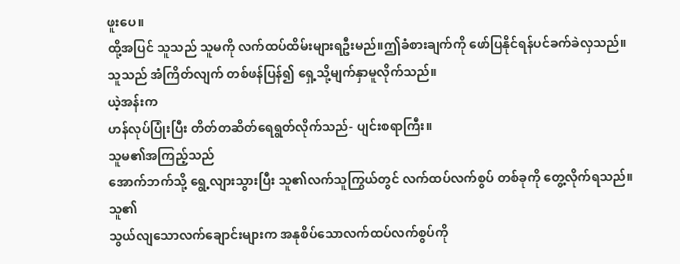ဖူးပေ။
ထို့အပြင် သူသည် သူမကို လက်ထပ်ထိမ်းများရဦးမည်။ဤခံစားချက်ကို ဖော်ပြနိုင်ရန်ပင်ခက်ခဲလှသည်။
သူသည် အံကြိတ်လျက် တစ်ဖန်ပြန်၍ ရှေ့သို့မျက်နှာမူလိုက်သည်။
ယဲ့အန်းက
ဟန်လုပ်ပြုံးပြီး တိတ်တဆိတ်ရေရွတ်လိုက်သည်- ပျင်းစရာကြီး။
သူမ၏အကြည့်သည်
အောက်ဘက်သို့ ရွေ့လျားသွားပြီး သူ၏လက်သူကြွယ်တွင် လက်ထပ်လက်စွပ် တစ်ခုကို တွေ့လိုက်ရသည်။
သူ၏
သွယ်လျသောလက်ချောင်းများက အနုစိပ်သောလက်ထပ်လက်စွပ်ကို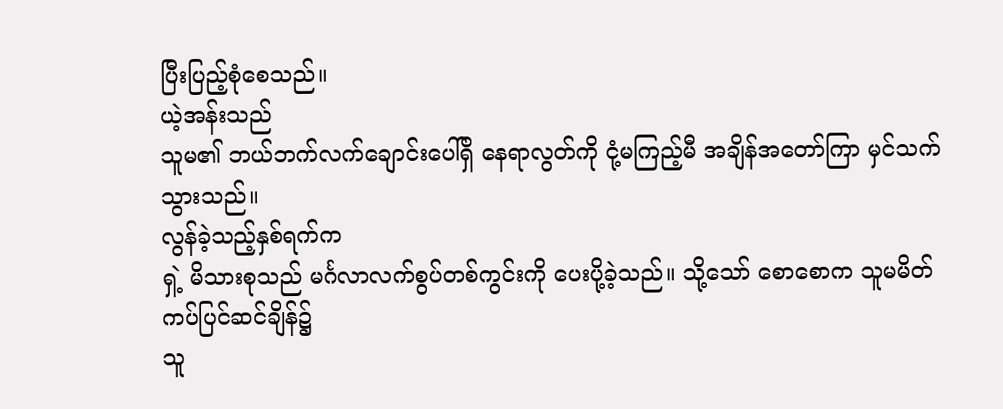ပြီးပြည့်စုံစေသည်။
ယဲ့အန်းသည်
သူမ၏ ဘယ်ဘက်လက်ချောင်းပေါ်ရှိ နေရာလွတ်ကို ငုံ့မကြည့်မီ အချိန်အတော်ကြာ မှင်သက်သွားသည်။
လွန်ခဲ့သည့်နှစ်ရက်က
ရှဲ့ မိသားစုသည် မင်္ဂလာလက်စွပ်တစ်ကွင်းကို ပေးပို့ခဲ့သည်။ သို့သော် စောစောက သူမမိတ်ကပ်ပြင်ဆင်ချိန်၌
သူ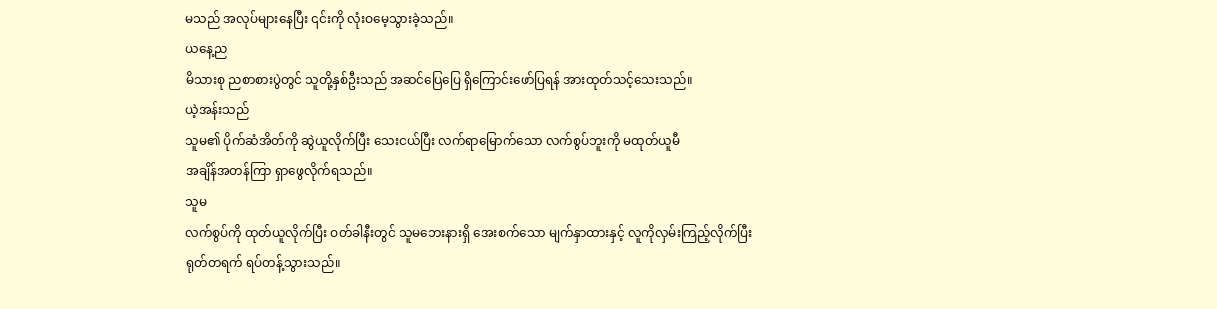မသည် အလုပ်များနေပြီး ၎င်းကို လုံးဝမေ့သွားခဲ့သည်။
ယနေ့ည
မိသားစု ညစာစားပွဲတွင် သူတို့နှစ်ဦးသည် အဆင်ပြေပြေ ရှိကြောင်းဖော်ပြရန် အားထုတ်သင့်သေးသည်။
ယဲ့အန်းသည်
သူမ၏ ပိုက်ဆံအိတ်ကို ဆွဲယူလိုက်ပြီး သေးငယ်ပြီး လက်ရာမြောက်သော လက်စွပ်ဘူးကို မထုတ်ယူမီ
အချိန်အတန်ကြာ ရှာဖွေလိုက်ရသည်။
သူမ
လက်စွပ်ကို ထုတ်ယူလိုက်ပြီး ဝတ်ခါနီးတွင် သူမဘေးနားရှိ အေးစက်သော မျက်နှာထားနှင့် လူကိုလှမ်းကြည့်လိုက်ပြီး
ရုတ်တရက် ရပ်တန့်သွားသည်။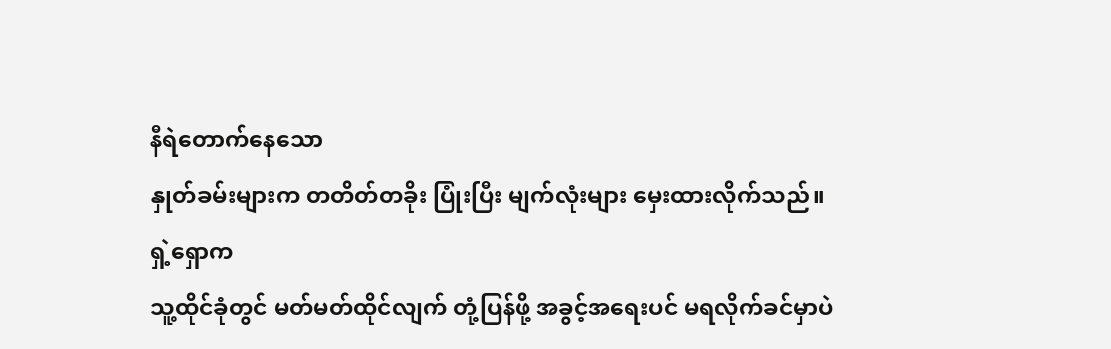နီရဲတောက်နေသော
နှုတ်ခမ်းများက တတိတ်တခိုး ပြုံးပြီး မျက်လုံးများ မှေးထားလိုက်သည်။
ရှဲ့ရှောက
သူ့ထိုင်ခုံတွင် မတ်မတ်ထိုင်လျက် တုံ့ပြန်ဖို့ အခွင့်အရေးပင် မရလိုက်ခင်မှာပဲ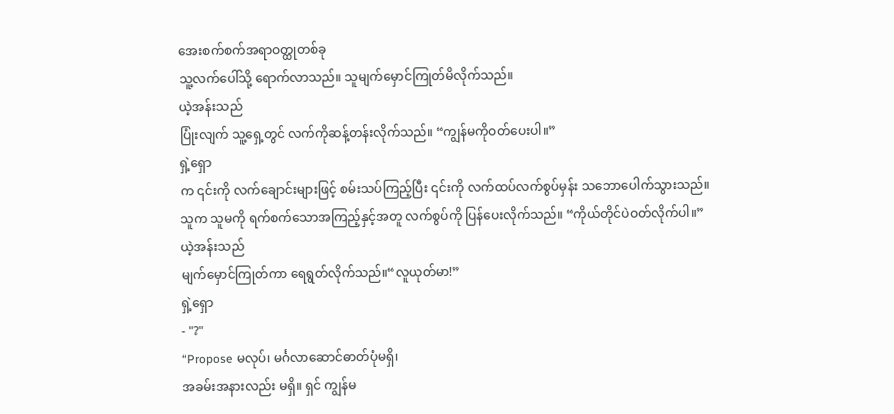အေးစက်စက်အရာဝတ္ထုတစ်ခု
သူ့လက်ပေါ်သို့ ရောက်လာသည်။ သူမျက်မှောင်ကြုတ်မိလိုက်သည်။
ယဲ့အန်းသည်
ပြုံးလျက် သူ့ရှေ့တွင် လက်ကိုဆန့်တန်းလိုက်သည်။ “ကျွန်မကိုဝတ်ပေးပါ။”
ရှဲ့ရှော
က ၎င်းကို လက်ချောင်းများဖြင့် စမ်းသပ်ကြည့်ပြီး ၎င်းကို လက်ထပ်လက်စွပ်မှန်း သဘောပေါက်သွားသည်။
သူက သူမကို ရက်စက်သောအကြည့်နှင့်အတူ လက်စွပ်ကို ပြန်ပေးလိုက်သည်။ “ကိုယ်တိုင်ပဲဝတ်လိုက်ပါ။”
ယဲ့အန်းသည်
မျက်မှောင်ကြုတ်ကာ ရေရွတ်လိုက်သည်။“လူယုတ်မာ!”
ရှဲ့ရှော
- "?"
“Propose မလုပ်၊ မင်္ဂလာဆောင်ဓာတ်ပုံမရှိ၊
အခမ်းအနားလည်း မရှိ။ ရှင် ကျွန်မ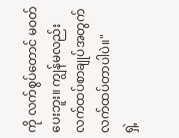ကို လက်စွပ်တောင် မဝတ်ပေးဘူး။ ကျွန်မလည်း လက်ထပ်စာချုပ်အတွက်လက်ထပ်တာပါပဲ။"
ရှဲ့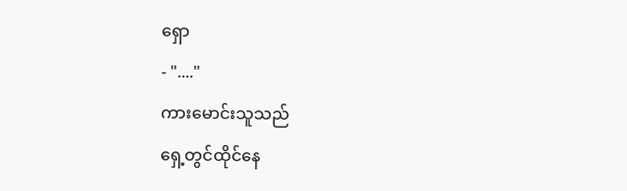ရှော
- "...."
ကားမောင်းသူသည်
ရှေ့တွင်ထိုင်နေ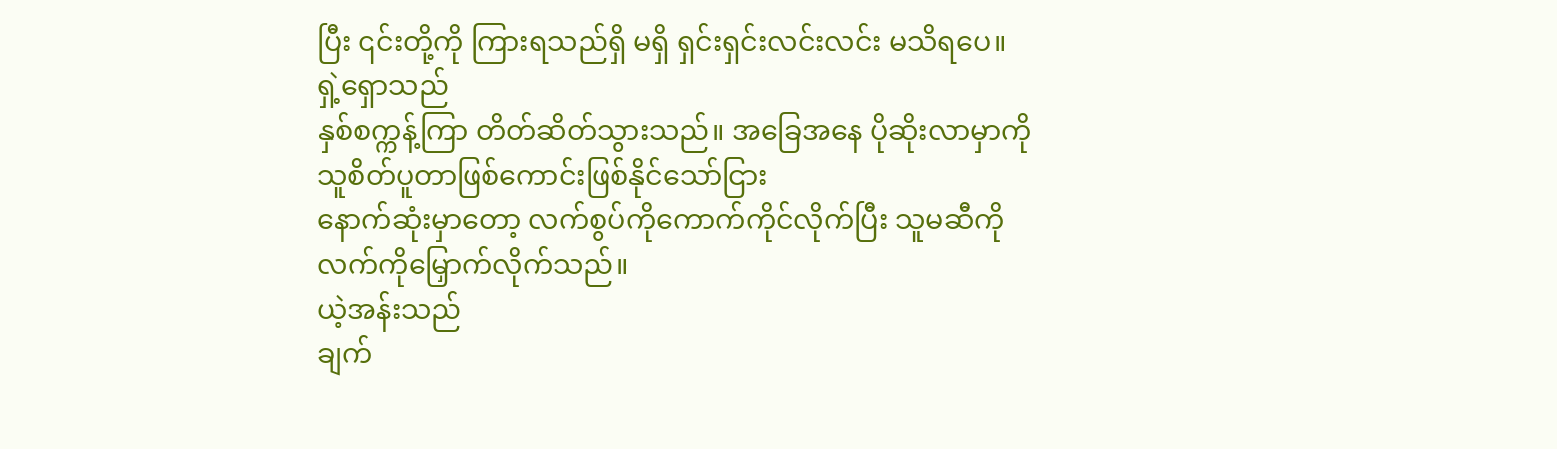ပြီး ၎င်းတို့ကို ကြားရသည်ရှိ မရှိ ရှင်းရှင်းလင်းလင်း မသိရပေ။
ရှဲ့ရှောသည်
နှစ်စက္ကန့်ကြာ တိတ်ဆိတ်သွားသည်။ အခြေအနေ ပိုဆိုးလာမှာကို သူစိတ်ပူတာဖြစ်ကောင်းဖြစ်နိုင်သော်ငြား
နောက်ဆုံးမှာတော့ လက်စွပ်ကိုကောက်ကိုင်လိုက်ပြီး သူမဆီကို လက်ကိုမြှောက်လိုက်သည်။
ယဲ့အန်းသည်
ချက်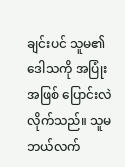ချင်းပင် သူမ၏ ဒေါသကို အပြုံးအဖြစ် ပြောင်းလဲလိုက်သည်။ သူမ ဘယ်လက်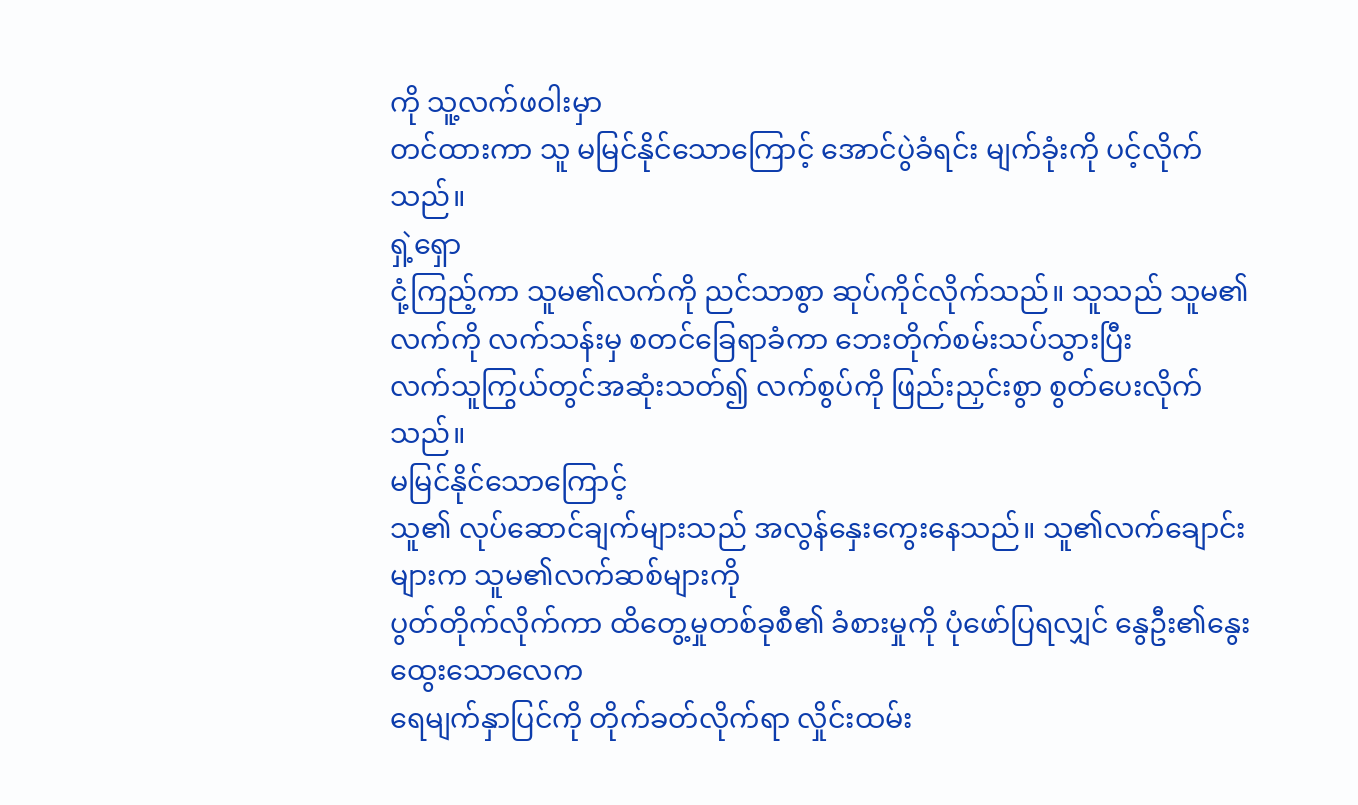ကို သူ့လက်ဖဝါးမှာ
တင်ထားကာ သူ မမြင်နိုင်သောကြောင့် အောင်ပွဲခံရင်း မျက်ခုံးကို ပင့်လိုက်သည်။
ရှဲ့ရှော
ငုံ့ကြည့်ကာ သူမ၏လက်ကို ညင်သာစွာ ဆုပ်ကိုင်လိုက်သည်။ သူသည် သူမ၏လက်ကို လက်သန်းမှ စတင်ခြေရာခံကာ ဘေးတိုက်စမ်းသပ်သွားပြီး
လက်သူကြွယ်တွင်အဆုံးသတ်၍ လက်စွပ်ကို ဖြည်းညှင်းစွာ စွတ်ပေးလိုက်သည်။
မမြင်နိုင်သောကြောင့်
သူ၏ လုပ်ဆောင်ချက်များသည် အလွန်နှေးကွေးနေသည်။ သူ၏လက်ချောင်းများက သူမ၏လက်ဆစ်များကို
ပွတ်တိုက်လိုက်ကာ ထိတွေ့မှုတစ်ခုစီ၏ ခံစားမှုကို ပုံဖော်ပြရလျှင် နွေဦး၏နွေးထွေးသောလေက
ရေမျက်နှာပြင်ကို တိုက်ခတ်လိုက်ရာ လှိုင်းထမ်း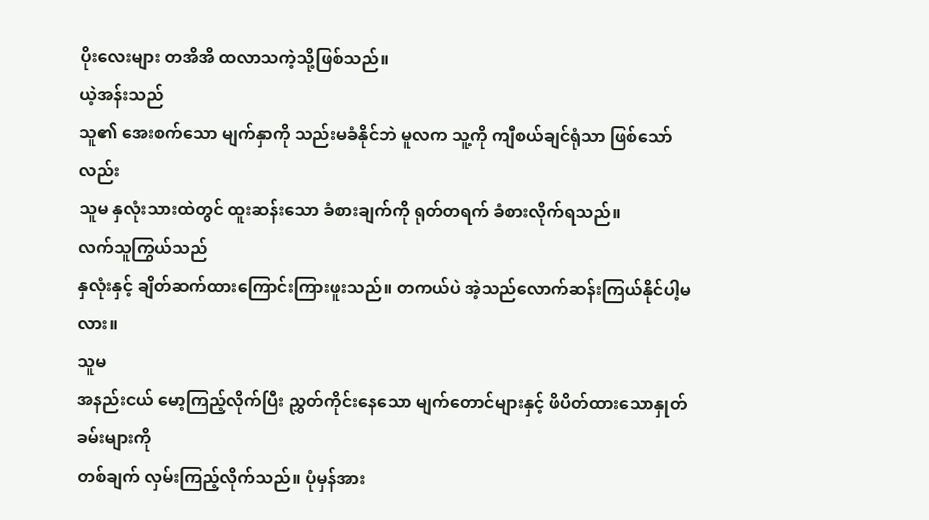ပိုးလေးများ တအိအိ ထလာသကဲ့သို့ဖြစ်သည်။
ယဲ့အန်းသည်
သူ၏ အေးစက်သော မျက်နှာကို သည်းမခံနိုင်ဘဲ မူလက သူ့ကို ကျီစယ်ချင်ရုံသာ ဖြစ်သော်လည်း
သူမ နှလုံးသားထဲတွင် ထူးဆန်းသော ခံစားချက်ကို ရုတ်တရက် ခံစားလိုက်ရသည်။
လက်သူကြွယ်သည်
နှလုံးနှင့် ချိတ်ဆက်ထားကြောင်းကြားဖူးသည်။ တကယ်ပဲ အဲ့သည်လောက်ဆန်းကြယ်နိုင်ပါ့မလား။
သူမ
အနည်းငယ် မော့ကြည့်လိုက်ပြီး ညွှတ်ကိုင်းနေသော မျက်တောင်များနှင့် ဖိပိတ်ထားသောနှုတ်ခမ်းများကို
တစ်ချက် လှမ်းကြည့်လိုက်သည်။ ပုံမှန်အား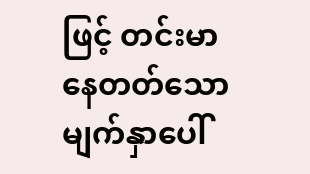ဖြင့် တင်းမာနေတတ်သောမျက်နှာပေါ်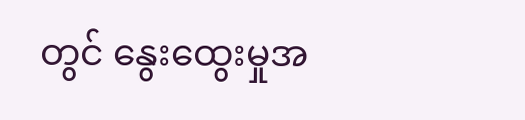တွင် နွေးထွေးမှုအ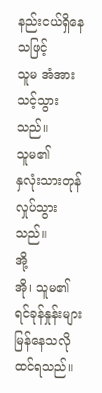နည်းငယ်ရှိနေသဖြင့်
သူမ အံအားသင့်သွားသည်။
သူမ၏
နှလုံးသားတုန်လှုပ်သွားသည်။
အို့
အို၊ သူမ၏ ရင်ခုန်နှုန်းများမြန်နေသလိုထင်ရသည်။